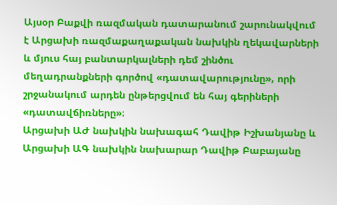Այսօր Բաքվի ռազմական դատարանում շարունակվում է Արցախի ռազմաքաղաքական նախկին ղեկավարների և մյուս հայ բանտարկալների դեմ շինծու մեղադրանքների գործով «դատավարությունը», որի շրջանակում արդեն ընթերցվում են հայ գերիների «դատավճիռները»։
Արցախի ԱԺ նախկին նախագահ Դավիթ Իշխանյանը և Արցախի ԱԳ նախկին նախարար Դավիթ Բաբայանը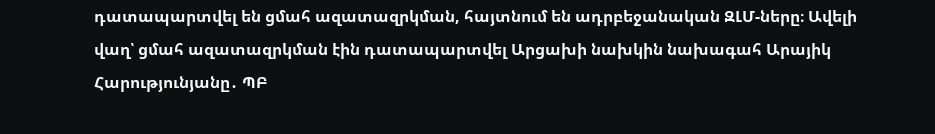դատապարտվել են ցմահ ազատազրկման, հայտնում են ադրբեջանական ԶԼՄ-ները։ Ավելի վաղ՝ ցմահ ազատազրկման էին դատապարտվել Արցախի նախկին նախագահ Արայիկ Հարությունյանը․ ՊԲ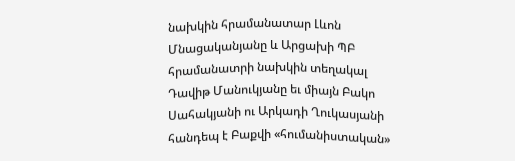նախկին հրամանատար Լևոն Մնացականյանը և Արցախի ՊԲ հրամանատրի նախկին տեղակալ Դավիթ Մանուկյանը եւ միայն Բակո Սահակյանի ու Արկադի Ղուկասյանի հանդեպ է Բաքվի «հումանիստական»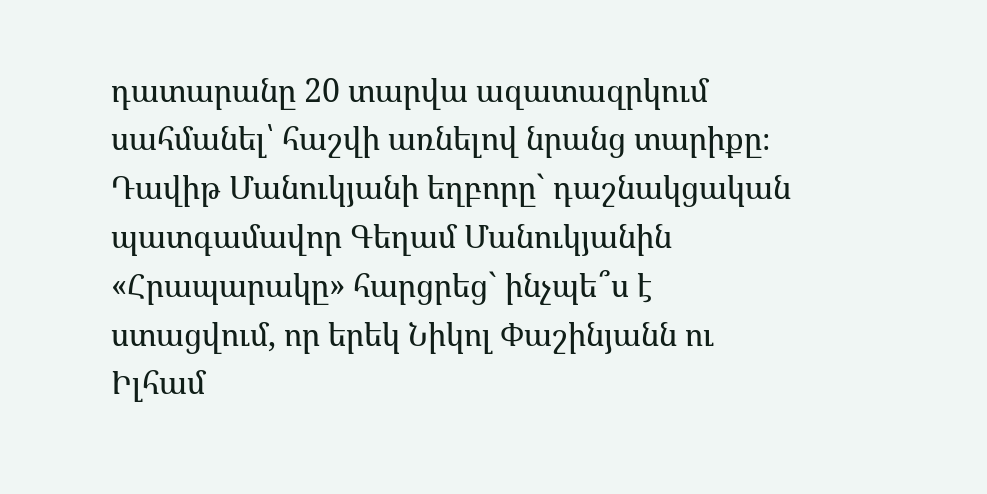դատարանը 20 տարվա ազատազրկում սահմանել՝ հաշվի առնելով նրանց տարիքը։
Դավիթ Մանուկյանի եղբորը` դաշնակցական պատգամավոր Գեղամ Մանուկյանին «Հրապարակը» հարցրեց` ինչպե՞ս է ստացվում, որ երեկ Նիկոլ Փաշինյանն ու Իլհամ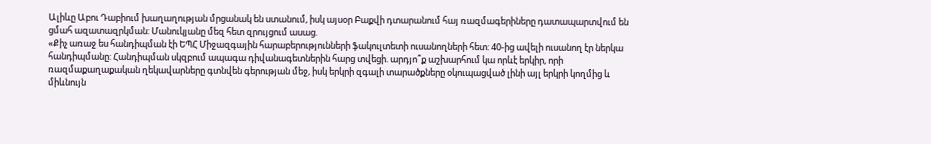Ալիևը Աբու Դաբիում խաղաղության մրցանակ են ստանում, իսկ այսօր Բաքվի դտարանում հայ ռազմագերիները դատապարտվում են ցմահ ազատազրկման: Մանուկյանը մեզ հետ զրույցում ասաց.
«Քիչ առաջ ես հանդիպման էի ԵՊՀ Միջազգային հարաբերությունների ֆակուլտետի ուսանողների հետ: 40-ից ավելի ուսանող էր ներկա հանդիպմանը: Հանդիպման սկզբում ապագա դիվանագետներին հարց տվեցի. արդյո՞ք աշխարհում կա որևէ երկիր, որի ռազմաքաղաքական ղեկավարները գտնվեն գերության մեջ, իսկ երկրի զգալի տարածքները օկուպացված լինի այլ երկրի կողմից և միևնույն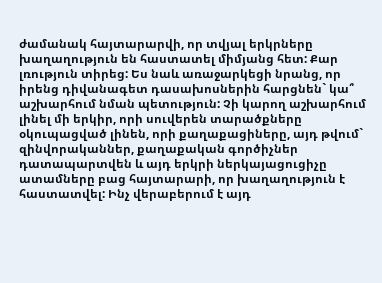ժամանակ հայտարարվի, որ տվյալ երկրները խաղաղություն են հաստատել միմյանց հետ: Քար լռություն տիրեց: Ես նաև առաջարկեցի նրանց, որ իրենց դիվանագետ դասախոսներին հարցնեն` կա՞ աշխարհում նման պետություն: Չի կարող աշխարհում լինել մի երկիր, որի սուվերեն տարածքները օկուպացված լինեն, որի քաղաքացիները, այդ թվում` զինվորականներ, քաղաքական գործիչներ դատապարտվեն և այդ երկրի ներկայացուցիչը ատամները բաց հայտարարի, որ խաղաղություն է հաստատվել: Ինչ վերաբերում է այդ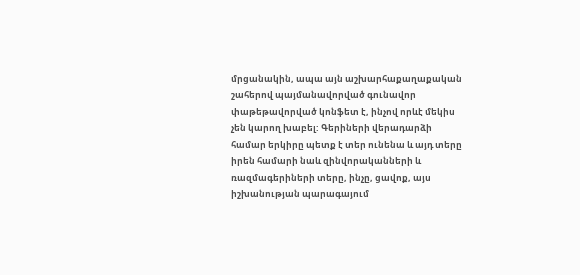մրցանակին, ապա այն աշխարհաքաղաքական շահերով պայմանավորված գունավոր փաթեթավորված կոնֆետ է, ինչով որևէ մեկիս չեն կարող խաբել: Գերիների վերադարձի համար երկիրը պետք է տեր ունենա և այդ տերը իրեն համարի նաև զինվորականների և ռազմագերիների տերը, ինչը, ցավոք, այս իշխանության պարագայում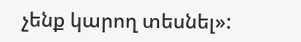չենք կարող տեսնել»: